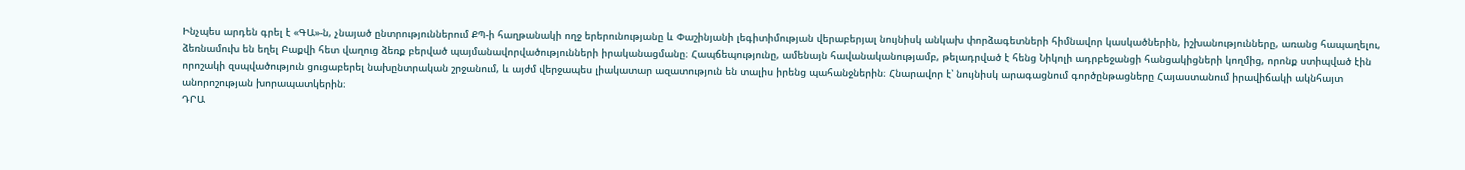Ինչպես արդեն գրել է «ԳԱ»-ն, չնայած ընտրություններում ՔՊ-ի հաղթանակի ողջ երերունությանը և Փաշինյանի լեգիտիմության վերաբերյալ նույնիսկ անկախ փորձագետների հիմնավոր կասկածներին, իշխանությունները, առանց հապաղելու, ձեռնամուխ են եղել Բաքվի հետ վաղուց ձեռք բերված պայմանավորվածությունների իրականացմանը։ Հապճեպությունը, ամենայն հավանականությամբ, թելադրված է հենց Նիկոլի ադրբեջանցի հանցակիցների կողմից, որոնք ստիպված էին որոշակի զսպվածություն ցուցաբերել նախընտրական շրջանում, և այժմ վերջապես լիակատար ազատություն են տալիս իրենց պահանջներին։ Հնարավոր է՝ նույնիսկ արագացնում գործընթացները Հայաստանում իրավիճակի ակնհայտ անորոշության խորապատկերին։
ԴՐԱ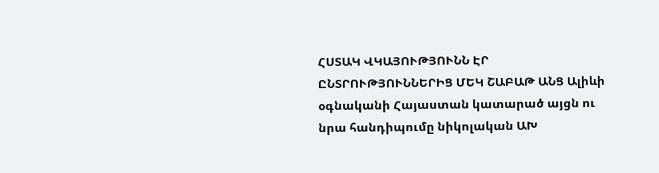ՀՍՏԱԿ ՎԿԱՅՈՒԹՅՈՒՆՆ ԷՐ ԸՆՏՐՈՒԹՅՈՒՆՆԵՐԻՑ ՄԵԿ ՇԱԲԱԹ ԱՆՑ Ալիևի օգնականի Հայաստան կատարած այցն ու նրա հանդիպումը նիկոլական ԱԽ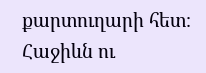քարտուղարի հետ։ Հաջիևն ու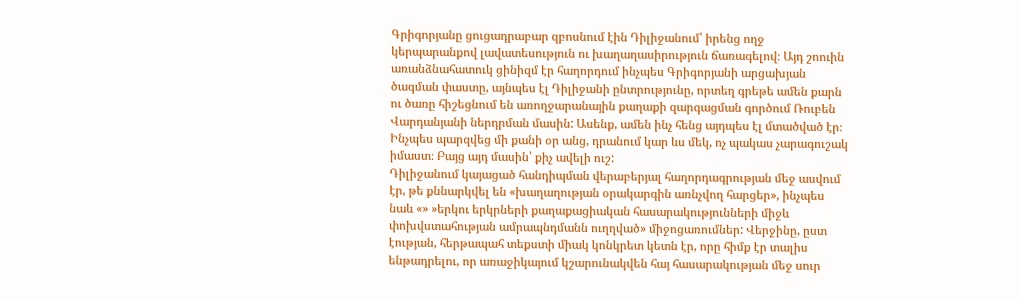Գրիգորյանը ցուցադրաբար զբոսնում էին Դիլիջանում՝ իրենց ողջ կերպարանքով լավատեսություն ու խաղաղասիրություն ճառագելով։ Այդ շոուին առանձնահատուկ ցինիզմ էր հաղորդում ինչպես Գրիգորյանի արցախյան ծագման փաստը, այնպես էլ Դիլիջանի ընտրությունը, որտեղ գրեթե ամեն քարն ու ծառը հիշեցնում են առողջարանային քաղաքի զարգացման գործում Ռուբեն Վարդանյանի ներդրման մասին: Ասենք, ամեն ինչ հենց այդպես էլ մտածված էր։
Ինչպես պարզվեց մի քանի օր անց, դրանում կար ևս մեկ, ոչ պակաս չարագուշակ իմաստ։ Բայց այդ մասին՝ քիչ ավելի ուշ:
Դիլիջանում կայացած հանդիպման վերաբերյալ հաղորդագրության մեջ ասվում էր, թե քննարկվել են «խաղաղության օրակարգին առնչվող հարցեր», ինչպես նաև «» »երկու երկրների քաղաքացիական հասարակությունների միջև փոխվստահության ամրապնդմանն ուղղված» միջոցառումներ: Վերջինը, ըստ էության, հերթապահ տեքստի միակ կոնկրետ կետն էր, որը հիմք էր տալիս ենթադրելու, որ առաջիկայում կշարունակվեն հայ հասարակության մեջ սուր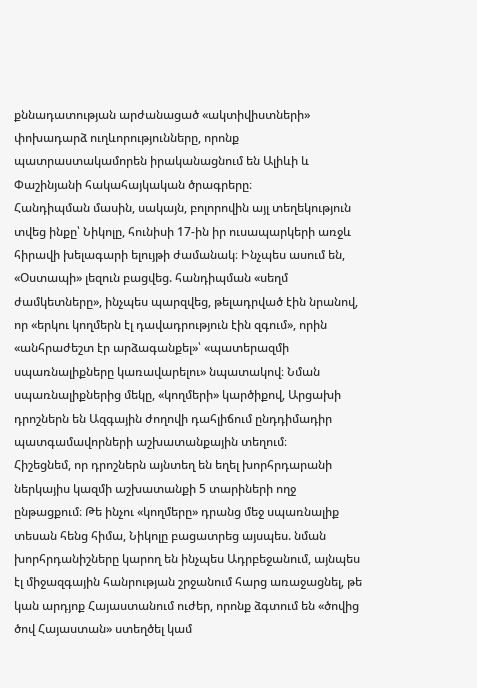քննադատության արժանացած «ակտիվիստների» փոխադարձ ուղևորությունները, որոնք պատրաստակամորեն իրականացնում են Ալիևի և Փաշինյանի հակահայկական ծրագրերը։
Հանդիպման մասին, սակայն, բոլորովին այլ տեղեկություն տվեց ինքը՝ Նիկոլը, հունիսի 17-ին իր ուսապարկերի առջև հիրավի խելագարի ելույթի ժամանակ։ Ինչպես ասում են, «Օստապի» լեզուն բացվեց. հանդիպման «սեղմ ժամկետները», ինչպես պարզվեց, թելադրված էին նրանով, որ «երկու կողմերն էլ դավադրություն էին զգում», որին «անհրաժեշտ էր արձագանքել»՝ «պատերազմի սպառնալիքները կառավարելու» նպատակով։ Նման սպառնալիքներից մեկը, «կողմերի» կարծիքով, Արցախի դրոշներն են Ազգային ժողովի դահլիճում ընդդիմադիր պատգամավորների աշխատանքային տեղում։
Հիշեցնեմ, որ դրոշներն այնտեղ են եղել խորհրդարանի ներկայիս կազմի աշխատանքի 5 տարիների ողջ ընթացքում։ Թե ինչու «կողմերը» դրանց մեջ սպառնալիք տեսան հենց հիմա, Նիկոլը բացատրեց այսպես. նման խորհրդանիշները կարող են ինչպես Ադրբեջանում, այնպես էլ միջազգային հանրության շրջանում հարց առաջացնել, թե կան արդյոք Հայաստանում ուժեր, որոնք ձգտում են «ծովից ծով Հայաստան» ստեղծել կամ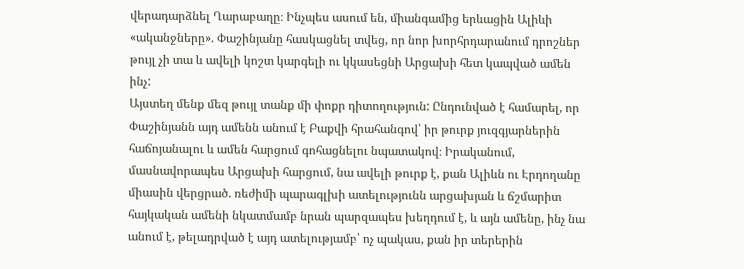վերադարձնել Ղարաբաղը։ Ինչպես ասում են, միանգամից երևացին Ալիևի «ականջները». Փաշինյանը հասկացնել տվեց, որ նոր խորհրդարանում դրոշներ թույլ չի տա և ավելի կոշտ կարգելի ու կկասեցնի Արցախի հետ կապված ամեն ինչ:
Այստեղ մենք մեզ թույլ տանք մի փոքր դիտողություն: Ընդունված է համարել, որ Փաշինյանն այդ ամենն անում է Բաքվի հրահանգով՝ իր թուրք յուզգյարներին հաճոյանալու և ամեն հարցում գոհացնելու նպատակով։ Իրականում, մասնավորապես Արցախի հարցում, նա ավելի թուրք է, քան Ալիևն ու Էրդողանը միասին վերցրած. ռեժիմի պարագլխի ատելությունն արցախյան և ճշմարիտ հայկական ամենի նկատմամբ նրան պարզապես խեղդում է, և այն ամենը, ինչ նա անում է, թելադրված է այդ ատելությամբ՝ ոչ պակաս, քան իր տերերին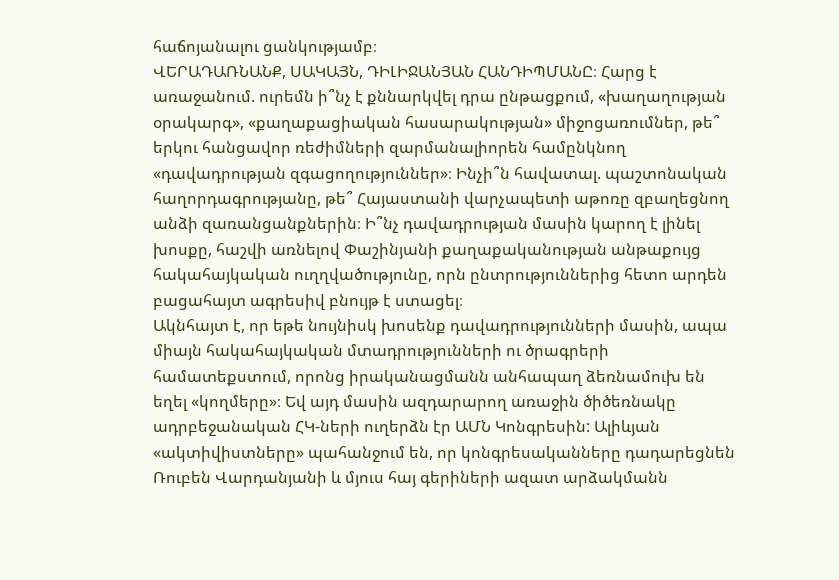հաճոյանալու ցանկությամբ։
ՎԵՐԱԴԱՌՆԱՆՔ, ՍԱԿԱՅՆ, ԴԻԼԻՋԱՆՅԱՆ ՀԱՆԴԻՊՄԱՆԸ։ Հարց է առաջանում. ուրեմն ի՞նչ է քննարկվել դրա ընթացքում, «խաղաղության օրակարգ», «քաղաքացիական հասարակության» միջոցառումներ, թե՞ երկու հանցավոր ռեժիմների զարմանալիորեն համընկնող «դավադրության զգացողություններ»։ Ինչի՞ն հավատալ. պաշտոնական հաղորդագրությանը, թե՞ Հայաստանի վարչապետի աթոռը զբաղեցնող անձի զառանցանքներին։ Ի՞նչ դավադրության մասին կարող է լինել խոսքը, հաշվի առնելով Փաշինյանի քաղաքականության անթաքույց հակահայկական ուղղվածությունը, որն ընտրություններից հետո արդեն բացահայտ ագրեսիվ բնույթ է ստացել։
Ակնհայտ է, որ եթե նույնիսկ խոսենք դավադրությունների մասին, ապա միայն հակահայկական մտադրությունների ու ծրագրերի համատեքստում, որոնց իրականացմանն անհապաղ ձեռնամուխ են եղել «կողմերը»։ Եվ այդ մասին ազդարարող առաջին ծիծեռնակը ադրբեջանական ՀԿ-ների ուղերձն էր ԱՄՆ Կոնգրեսին: Ալիևյան «ակտիվիստները» պահանջում են, որ կոնգրեսականները դադարեցնեն Ռուբեն Վարդանյանի և մյուս հայ գերիների ազատ արձակմանն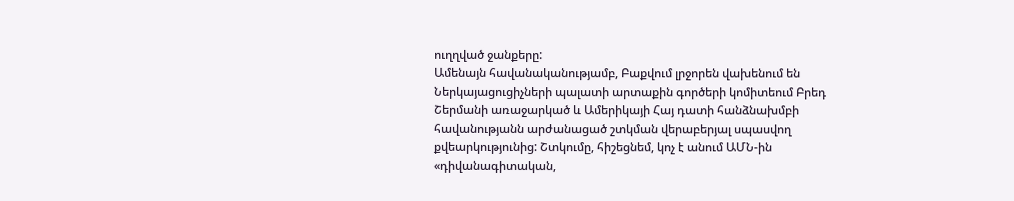ուղղված ջանքերը:
Ամենայն հավանականությամբ, Բաքվում լրջորեն վախենում են Ներկայացուցիչների պալատի արտաքին գործերի կոմիտեում Բրեդ Շերմանի առաջարկած և Ամերիկայի Հայ դատի հանձնախմբի հավանությանն արժանացած շտկման վերաբերյալ սպասվող քվեարկությունից: Շտկումը, հիշեցնեմ, կոչ է անում ԱՄՆ-ին «դիվանագիտական,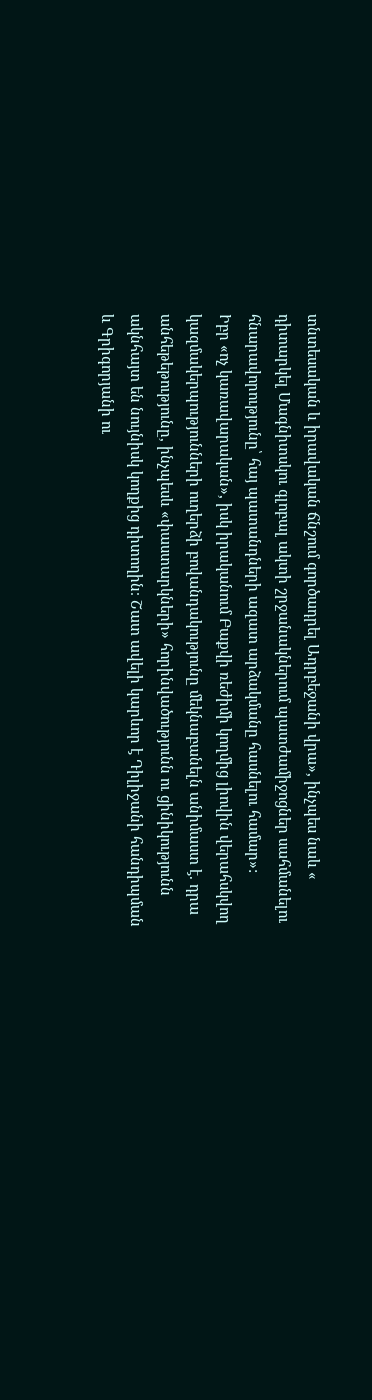տնտեսական և իրավական ճնշում գործադրել Ադրբեջանի վրա», ինչպես նաև « դիտարկել Մագնիտսկու գլոբալ ակտի շրջանակներում պատժամիջոցներ սահմանելու հնարավորությունը՝ հայ պատանդների ազատ արձակմանը հասնելու համար»:
Իբր «ոչ կառավարական», իսկ իրականում Բաքվի ռեժիմի կողմից լիովին վերահսկվող կազմակերպությունների ուղերձի բովանդակությունը մեկնաբանելն անիմաստ է. դրա անհեթեթությունը, ինչպեսև «փաստարկների» հորինվածությունն ու ցինիկությունն ակնհայտ են նույնիսկ կողքից դիտողին։ Շատ ավելի կարևոր է Դիլիջանի հանդիպման և Գրիգորյանի ու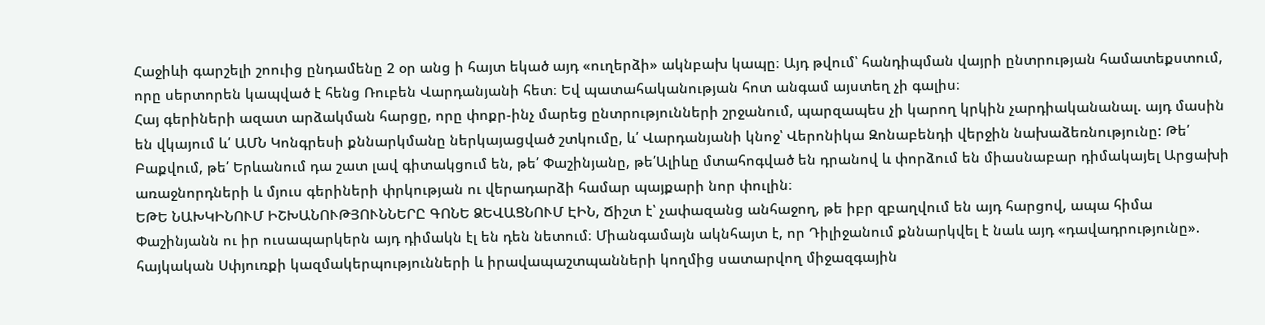Հաջիևի գարշելի շոուից ընդամենը 2 օր անց ի հայտ եկած այդ «ուղերձի» ակնբախ կապը։ Այդ թվում՝ հանդիպման վայրի ընտրության համատեքստում, որը սերտորեն կապված է հենց Ռուբեն Վարդանյանի հետ։ Եվ պատահականության հոտ անգամ այստեղ չի գալիս։
Հայ գերիների ազատ արձակման հարցը, որը փոքր-ինչ մարեց ընտրությունների շրջանում, պարզապես չի կարող կրկին չարդիականանալ. այդ մասին են վկայում և՛ ԱՄՆ Կոնգրեսի քննարկմանը ներկայացված շտկումը, և՛ Վարդանյանի կնոջ՝ Վերոնիկա Զոնաբենդի վերջին նախաձեռնությունը: Թե՛ Բաքվում, թե՛ Երևանում դա շատ լավ գիտակցում են, թե՛ Փաշինյանը, թե՛Ալիևը մտահոգված են դրանով և փորձում են միասնաբար դիմակայել Արցախի առաջնորդների և մյուս գերիների փրկության ու վերադարձի համար պայքարի նոր փուլին։
ԵԹԵ ՆԱԽԿԻՆՈՒՄ ԻՇԽԱՆՈՒԹՅՈՒՆՆԵՐԸ ԳՈՆԵ ՁԵՎԱՑՆՈՒՄ ԷԻՆ, Ճիշտ է՝ չափազանց անհաջող, թե իբր զբաղվում են այդ հարցով, ապա հիմա Փաշինյանն ու իր ուսապարկերն այդ դիմակն էլ են դեն նետում։ Միանգամայն ակնհայտ է, որ Դիլիջանում քննարկվել է նաև այդ «դավադրությունը». հայկական Սփյուռքի կազմակերպությունների և իրավապաշտպանների կողմից սատարվող միջազգային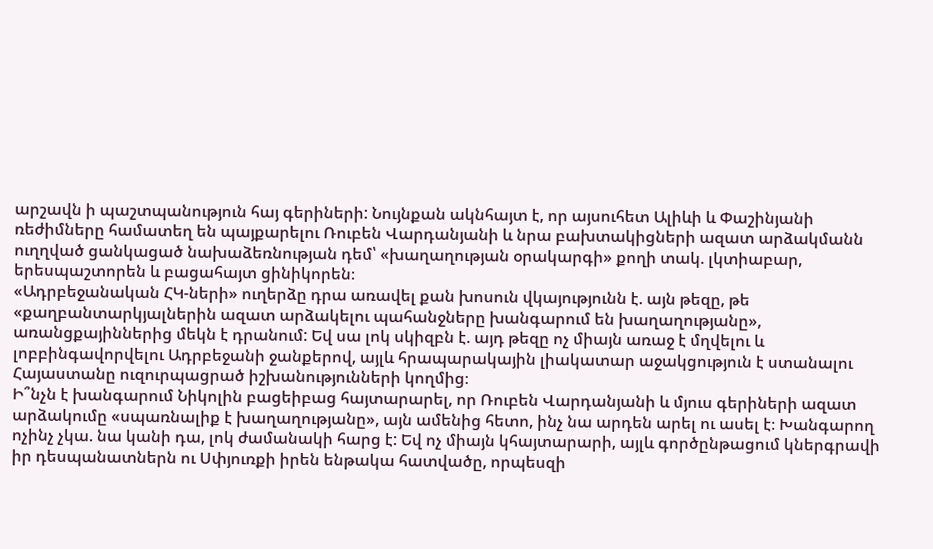արշավն ի պաշտպանություն հայ գերիների: Նույնքան ակնհայտ է, որ այսուհետ Ալիևի և Փաշինյանի ռեժիմները համատեղ են պայքարելու Ռուբեն Վարդանյանի և նրա բախտակիցների ազատ արձակմանն ուղղված ցանկացած նախաձեռնության դեմ՝ «խաղաղության օրակարգի» քողի տակ. լկտիաբար, երեսպաշտորեն և բացահայտ ցինիկորեն։
«Ադրբեջանական ՀԿ-ների» ուղերձը դրա առավել քան խոսուն վկայությունն է. այն թեզը, թե «քաղբանտարկյալներին ազատ արձակելու պահանջները խանգարում են խաղաղությանը», առանցքայիններից մեկն է դրանում: Եվ սա լոկ սկիզբն է. այդ թեզը ոչ միայն առաջ է մղվելու և լոբբինգավորվելու Ադրբեջանի ջանքերով, այլև հրապարակային լիակատար աջակցություն է ստանալու Հայաստանը ուզուրպացրած իշխանությունների կողմից։
Ի՞նչն է խանգարում Նիկոլին բացեիբաց հայտարարել, որ Ռուբեն Վարդանյանի և մյուս գերիների ազատ արձակումը «սպառնալիք է խաղաղությանը», այն ամենից հետո, ինչ նա արդեն արել ու ասել է։ Խանգարող ոչինչ չկա. նա կանի դա, լոկ ժամանակի հարց է: Եվ ոչ միայն կհայտարարի, այլև գործընթացում կներգրավի իր դեսպանատներն ու Սփյուռքի իրեն ենթակա հատվածը, որպեսզի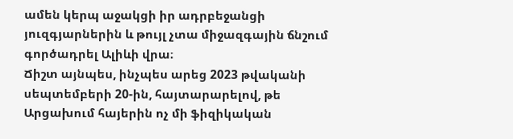ամեն կերպ աջակցի իր ադրբեջանցի յուզգյարներին և թույլ չտա միջազգային ճնշում գործադրել Ալիևի վրա։
Ճիշտ այնպես, ինչպես արեց 2023 թվականի սեպտեմբերի 20-ին, հայտարարելով, թե Արցախում հայերին ոչ մի ֆիզիկական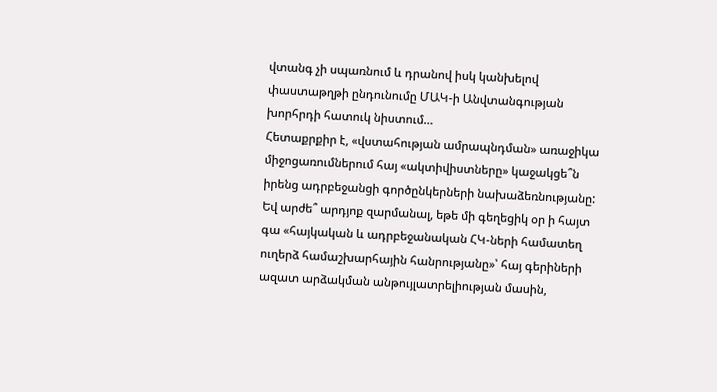վտանգ չի սպառնում և դրանով իսկ կանխելով փաստաթղթի ընդունումը ՄԱԿ-ի Անվտանգության խորհրդի հատուկ նիստում…
Հետաքրքիր է, «վստահության ամրապնդման» առաջիկա միջոցառումներում հայ «ակտիվիստները» կաջակցե՞ն իրենց ադրբեջանցի գործընկերների նախաձեռնությանը: Եվ արժե՞ արդյոք զարմանալ, եթե մի գեղեցիկ օր ի հայտ գա «հայկական և ադրբեջանական ՀԿ-ների համատեղ ուղերձ համաշխարհային հանրությանը»՝ հայ գերիների ազատ արձակման անթույլատրելիության մասին,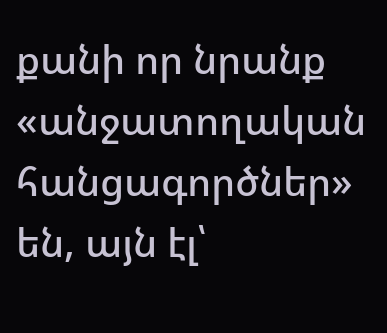քանի որ նրանք «անջատողական հանցագործներ» են, այն էլ՝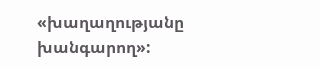«խաղաղությանը խանգարող»: